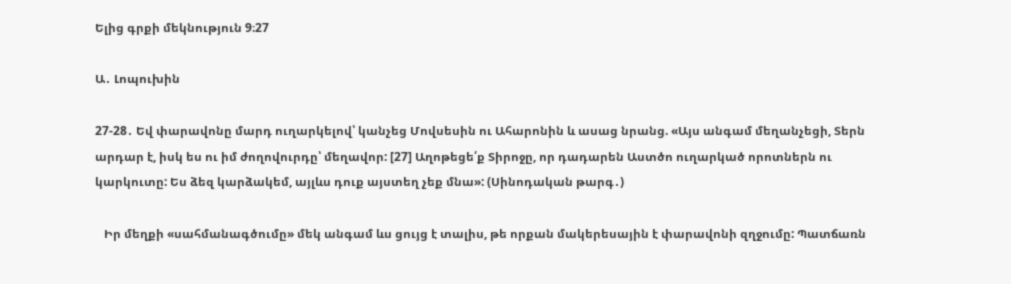Ելից գրքի մեկնություն 9։27

Ա․ Լոպուխին

27-28․ Եվ փարավոնը մարդ ուղարկելով՝ կանչեց Մովսեսին ու Ահարոնին և ասաց նրանց. «Այս անգամ մեղանչեցի, Տերն արդար է, իսկ ես ու իմ ժողովուրդը՝ մեղավոր: [27] Աղոթեցե՛ք Տիրոջը, որ դադարեն Աստծո ուղարկած որոտներն ու կարկուտը: Ես ձեզ կարձակեմ, այլևս դուք այստեղ չեք մնա»: (Սինոդական թարգ․)

   Իր մեղքի «սահմանագծումը» մեկ անգամ ևս ցույց է տալիս, թե որքան մակերեսային է փարավոնի զղջումը: Պատճառն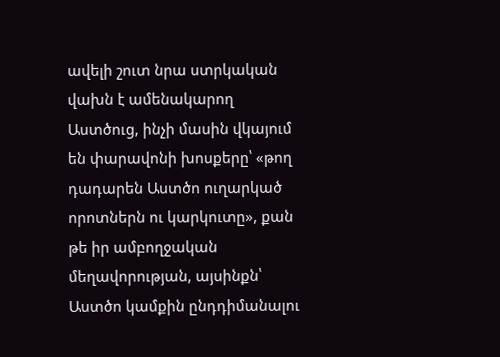ավելի շուտ նրա ստրկական վախն է ամենակարող Աստծուց, ինչի մասին վկայում են փարավոնի խոսքերը՝ «թող դադարեն Աստծո ուղարկած որոտներն ու կարկուտը», քան թե իր ամբողջական մեղավորության, այսինքն՝ Աստծո կամքին ընդդիմանալու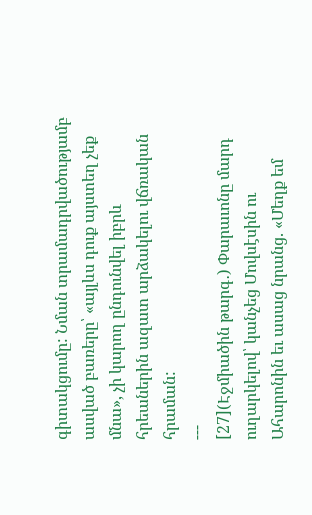գիտակցումը: Նման տրամադրվածությամբ ասված բառերը՝ «այլևս դուք այստեղ չեք մնա», չի կարող ընդունվել իբրև հրեաներին ազատ արձակելու վճռական հրաման:
---
[27](Էջմիածին թարգ․) Փարաւոնը մարդ ուղարկելով՝ կանչեց Մովսէսին ու Ահարոնին եւ ասաց նրանց. «Մեղք եմ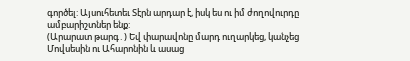գործել: Այսուհետեւ Տէրն արդար է, իսկ ես ու իմ ժողովուրդը ամբարիշտներ ենք:
(Արարատ թարգ․) Եվ փարավոնը մարդ ուղարկեց, կանչեց Մովսեսին ու Ահարոնին և ասաց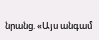նրանց. «Այս անգամ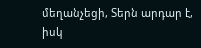մեղանչեցի, Տերն արդար է, իսկ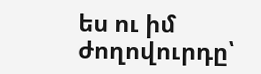ես ու իմ ժողովուրդը՝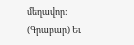մեղավոր:
(Գրաբար) Եւ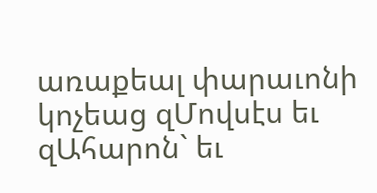առաքեալ փարաւոնի կոչեաց զՄովսէս եւ զԱհարոն` եւ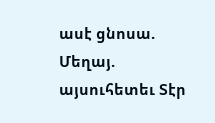ասէ ցնոսա. Մեղայ. այսուհետեւ Տէր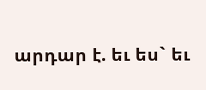արդար է. եւ ես` եւ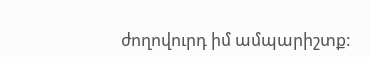ժողովուրդ իմ ամպարիշտք: